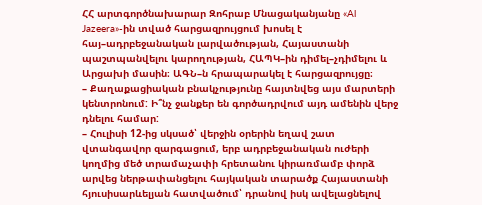ՀՀ արտգործնախարար Զոհրաբ Մնացականյանը «Al Jazeera»-ին տված հարցազրույցում խոսել է հայ–ադրբեջանական լարվածության, Հայաստանի պաշտպանվելու կարողության, ՀԱՊԿ–ին դիմել–չդիմելու և Արցախի մասին։ ԱԳՆ–ն հրապարակել է հարցազրույցը։
– Քաղաքացիական բնակչությունը հայտնվեց այս մարտերի կենտրոնում: Ի՞նչ ջանքեր են գործադրվում այդ ամենին վերջ դնելու համար:
– Հուլիսի 12-ից սկսած՝ վերջին օրերին եղավ շատ վտանգավոր զարգացում, երբ ադրբեջանական ուժերի կողմից մեծ տրամաչափի հրետանու կիրառմամբ փորձ արվեց ներթափանցելու հայկական տարածք Հայաստանի հյուսիսարևելյան հատվածում՝ դրանով իսկ ավելացնելով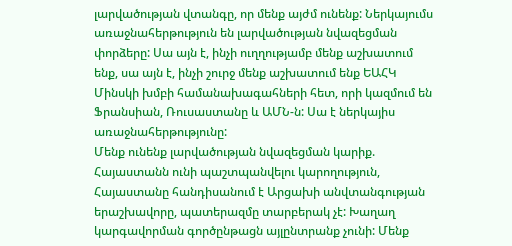լարվածության վտանգը, որ մենք այժմ ունենք: Ներկայումս առաջնահերթություն են լարվածության նվազեցման փորձերը: Սա այն է, ինչի ուղղությամբ մենք աշխատում ենք, սա այն է, ինչի շուրջ մենք աշխատում ենք ԵԱՀԿ Մինսկի խմբի համանախագահների հետ, որի կազմում են Ֆրանսիան, Ռուսաստանը և ԱՄՆ-ն: Սա է ներկայիս առաջնահերթությունը:
Մենք ունենք լարվածության նվազեցման կարիք. Հայաստանն ունի պաշտպանվելու կարողություն, Հայաստանը հանդիսանում է Արցախի անվտանգության երաշխավորը, պատերազմը տարբերակ չէ: Խաղաղ կարգավորման գործընթացն այլընտրանք չունի: Մենք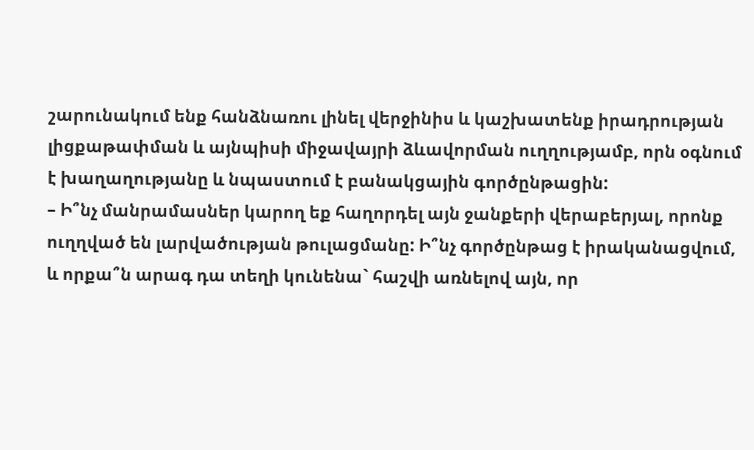շարունակում ենք հանձնառու լինել վերջինիս և կաշխատենք իրադրության լիցքաթափման և այնպիսի միջավայրի ձևավորման ուղղությամբ, որն օգնում է խաղաղությանը և նպաստում է բանակցային գործընթացին:
– Ի՞նչ մանրամասներ կարող եք հաղորդել այն ջանքերի վերաբերյալ, որոնք ուղղված են լարվածության թուլացմանը: Ի՞նչ գործընթաց է իրականացվում, և որքա՞ն արագ դա տեղի կունենա` հաշվի առնելով այն, որ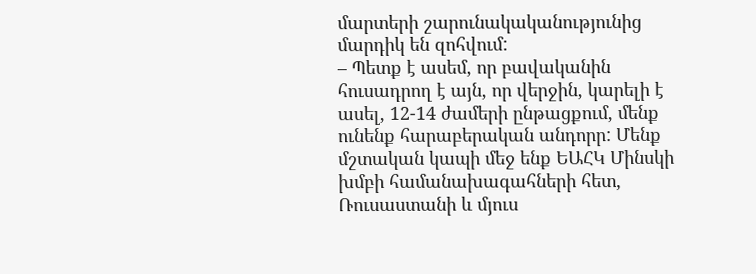մարտերի շարունակականությունից մարդիկ են զոհվում:
– Պետք է ասեմ, որ բավականին հուսադրող է այն, որ վերջին, կարելի է ասել, 12-14 ժամերի ընթացքում, մենք ունենք հարաբերական անդորր: Մենք մշտական կապի մեջ ենք ԵԱՀԿ Մինսկի խմբի համանախագահների հետ, Ռուսաստանի և մյուս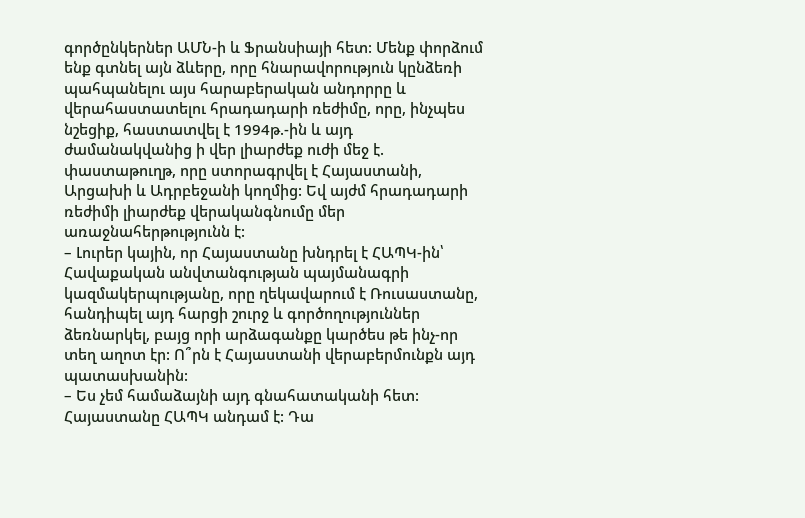գործընկերներ ԱՄՆ-ի և Ֆրանսիայի հետ: Մենք փորձում ենք գտնել այն ձևերը, որը հնարավորություն կընձեռի պահպանելու այս հարաբերական անդորրը և վերահաստատելու հրադադարի ռեժիմը, որը, ինչպես նշեցիք, հաստատվել է 1994թ.-ին և այդ ժամանակվանից ի վեր լիարժեք ուժի մեջ է. փաստաթուղթ, որը ստորագրվել է Հայաստանի, Արցախի և Ադրբեջանի կողմից: Եվ այժմ հրադադարի ռեժիմի լիարժեք վերականգնումը մեր առաջնահերթությունն է:
– Լուրեր կային, որ Հայաստանը խնդրել է ՀԱՊԿ-ին՝ Հավաքական անվտանգության պայմանագրի կազմակերպությանը, որը ղեկավարում է Ռուսաստանը, հանդիպել այդ հարցի շուրջ և գործողություններ ձեռնարկել, բայց որի արձագանքը կարծես թե ինչ-որ տեղ աղոտ էր: Ո՞րն է Հայաստանի վերաբերմունքն այդ պատասխանին:
– Ես չեմ համաձայնի այդ գնահատականի հետ: Հայաստանը ՀԱՊԿ անդամ է: Դա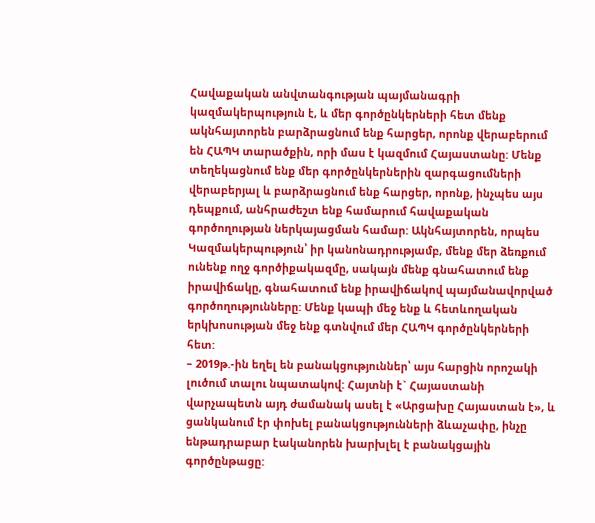Հավաքական անվտանգության պայմանագրի կազմակերպություն է, և մեր գործընկերների հետ մենք ակնհայտորեն բարձրացնում ենք հարցեր, որոնք վերաբերում են ՀԱՊԿ տարածքին, որի մաս է կազմում Հայաստանը: Մենք տեղեկացնում ենք մեր գործընկերներին զարգացումների վերաբերյալ և բարձրացնում ենք հարցեր, որոնք, ինչպես այս դեպքում, անհրաժեշտ ենք համարում հավաքական գործողության ներկայացման համար: Ակնհայտորեն, որպես Կազմակերպություն՝ իր կանոնադրությամբ, մենք մեր ձեռքում ունենք ողջ գործիքակազմը, սակայն մենք գնահատում ենք իրավիճակը, գնահատում ենք իրավիճակով պայմանավորված գործողությունները: Մենք կապի մեջ ենք և հետևողական երկխոսության մեջ ենք գտնվում մեր ՀԱՊԿ գործընկերների հետ:
– 2019թ.-ին եղել են բանակցություններ՝ այս հարցին որոշակի լուծում տալու նպատակով: Հայտնի է` Հայաստանի վարչապետն այդ ժամանակ ասել է «Արցախը Հայաստան է», և ցանկանում էր փոխել բանակցությունների ձևաչափը, ինչը ենթադրաբար էականորեն խարխլել է բանակցային գործընթացը: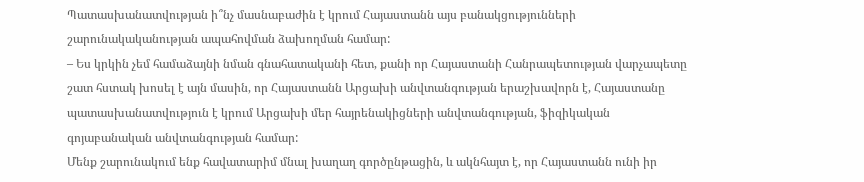Պատասխանատվության ի՞նչ մասնաբաժին է կրում Հայաստանն այս բանակցությունների շարունակականության ապահովման ձախողման համար:
– Ես կրկին չեմ համաձայնի նման գնահատականի հետ, քանի որ Հայաստանի Հանրապետության վարչապետը շատ հստակ խոսել է այն մասին, որ Հայաստանն Արցախի անվտանգության երաշխավորն է, Հայաստանը պատասխանատվություն է կրում Արցախի մեր հայրենակիցների անվտանգության, ֆիզիկական գոյաբանական անվտանգության համար:
Մենք շարունակում ենք հավատարիմ մնալ խաղաղ գործընթացին, և ակնհայտ է, որ Հայաստանն ունի իր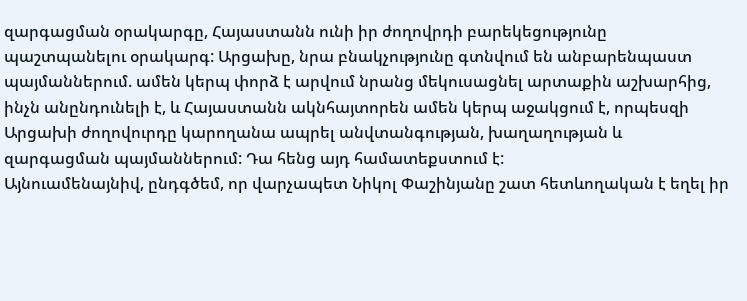զարգացման օրակարգը, Հայաստանն ունի իր ժողովրդի բարեկեցությունը պաշտպանելու օրակարգ: Արցախը, նրա բնակչությունը գտնվում են անբարենպաստ պայմաններում. ամեն կերպ փորձ է արվում նրանց մեկուսացնել արտաքին աշխարհից, ինչն անընդունելի է, և Հայաստանն ակնհայտորեն ամեն կերպ աջակցում է, որպեսզի Արցախի ժողովուրդը կարողանա ապրել անվտանգության, խաղաղության և զարգացման պայմաններում: Դա հենց այդ համատեքստում է:
Այնուամենայնիվ, ընդգծեմ, որ վարչապետ Նիկոլ Փաշինյանը շատ հետևողական է եղել իր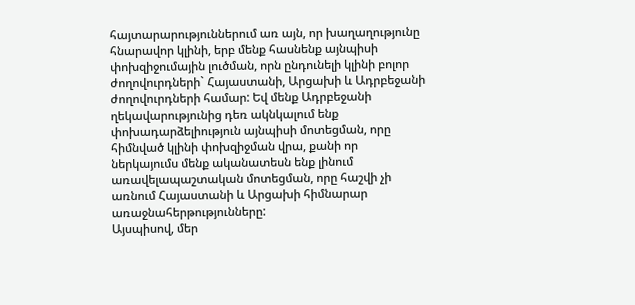հայտարարություններում առ այն, որ խաղաղությունը հնարավոր կլինի, երբ մենք հասնենք այնպիսի փոխզիջումային լուծման, որն ընդունելի կլինի բոլոր ժողովուրդների` Հայաստանի, Արցախի և Ադրբեջանի ժողովուրդների համար: Եվ մենք Ադրբեջանի ղեկավարությունից դեռ ակնկալում ենք փոխադարձելիություն այնպիսի մոտեցման, որը հիմնված կլինի փոխզիջման վրա, քանի որ ներկայումս մենք ականատեսն ենք լինում առավելապաշտական մոտեցման, որը հաշվի չի առնում Հայաստանի և Արցախի հիմնարար առաջնահերթությունները:
Այսպիսով, մեր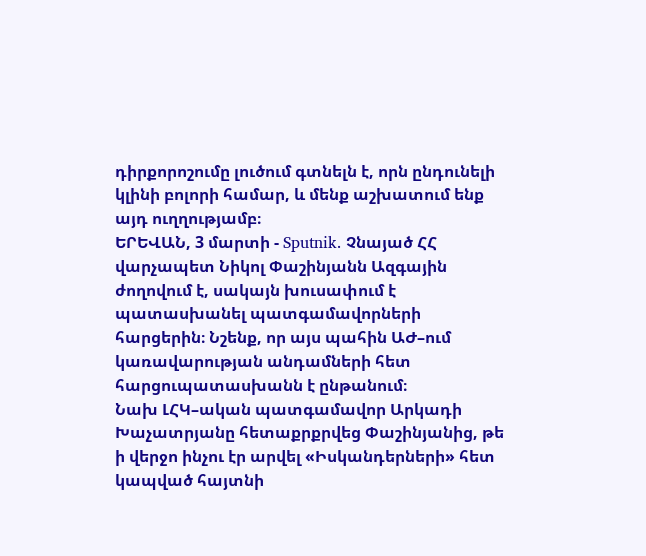դիրքորոշումը լուծում գտնելն է, որն ընդունելի կլինի բոլորի համար, և մենք աշխատում ենք այդ ուղղությամբ։
ԵՐԵՎԱՆ, 3 մարտի - Sputnik. Չնայած ՀՀ վարչապետ Նիկոլ Փաշինյանն Ազգային ժողովում է, սակայն խուսափում է պատասխանել պատգամավորների հարցերին։ Նշենք, որ այս պահին ԱԺ–ում կառավարության անդամների հետ հարցուպատասխանն է ընթանում։
Նախ ԼՀԿ–ական պատգամավոր Արկադի Խաչատրյանը հետաքրքրվեց Փաշինյանից, թե ի վերջո ինչու էր արվել «Իսկանդերների» հետ կապված հայտնի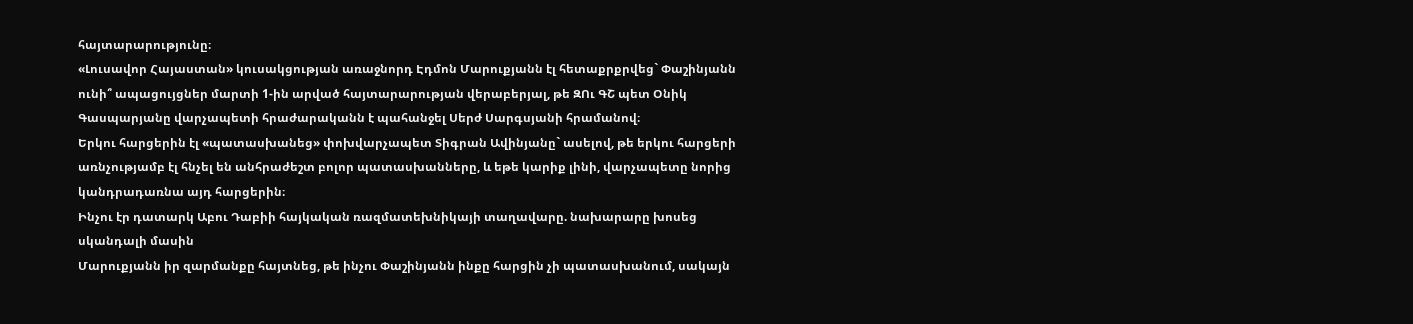հայտարարությունը։
«Լուսավոր Հայաստան» կուսակցության առաջնորդ Էդմոն Մարուքյանն էլ հետաքրքրվեց` Փաշինյանն ունի՞ ապացույցներ մարտի 1-ին արված հայտարարության վերաբերյալ, թե ԶՈւ ԳՇ պետ Օնիկ Գասպարյանը վարչապետի հրաժարականն է պահանջել Սերժ Սարգսյանի հրամանով։
Երկու հարցերին էլ «պատասխանեց» փոխվարչապետ Տիգրան Ավինյանը` ասելով, թե երկու հարցերի առնչությամբ էլ հնչել են անհրաժեշտ բոլոր պատասխանները, և եթե կարիք լինի, վարչապետը նորից կանդրադառնա այդ հարցերին։
Ինչու էր դատարկ Աբու Դաբիի հայկական ռազմատեխնիկայի տաղավարը. նախարարը խոսեց սկանդալի մասին
Մարուքյանն իր զարմանքը հայտնեց, թե ինչու Փաշինյանն ինքը հարցին չի պատասխանում, սակայն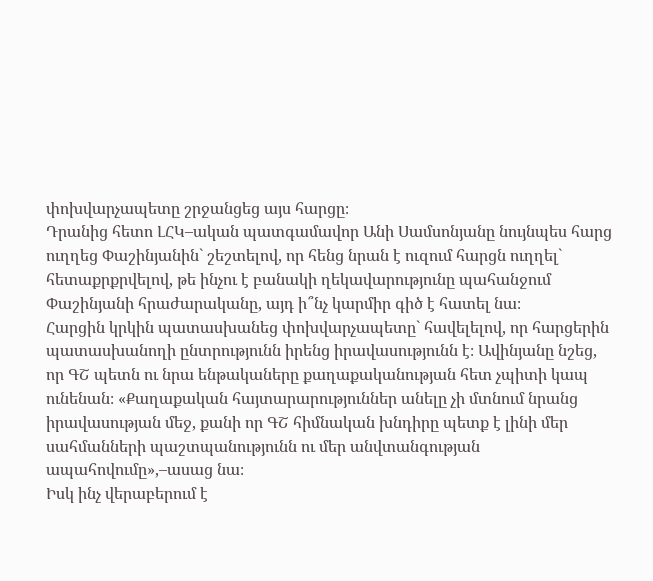փոխվարչապետը շրջանցեց այս հարցը։
Դրանից հետո ԼՀԿ–ական պատգամավոր Անի Սամսոնյանը նույնպես հարց ուղղեց Փաշինյանին` շեշտելով, որ հենց նրան է ուզում հարցն ուղղել` հետաքրքրվելով, թե ինչու է բանակի ղեկավարությունը պահանջում Փաշինյանի հրաժարականը, այդ ի՞նչ կարմիր գիծ է հատել նա։
Հարցին կրկին պատասխանեց փոխվարչապետը` հավելելով, որ հարցերին պատասխանողի ընտրությունն իրենց իրավասությունն է։ Ավինյանը նշեց, որ ԳՇ պետն ու նրա ենթակաները քաղաքականության հետ չպիտի կապ ունենան։ «Քաղաքական հայտարարություններ անելը չի մտնում նրանց իրավասության մեջ, քանի որ ԳՇ հիմնական խնդիրը պետք է լինի մեր սահմանների պաշտպանությունն ու մեր անվտանգության ապահովումը»,–ասաց նա։
Իսկ ինչ վերաբերում է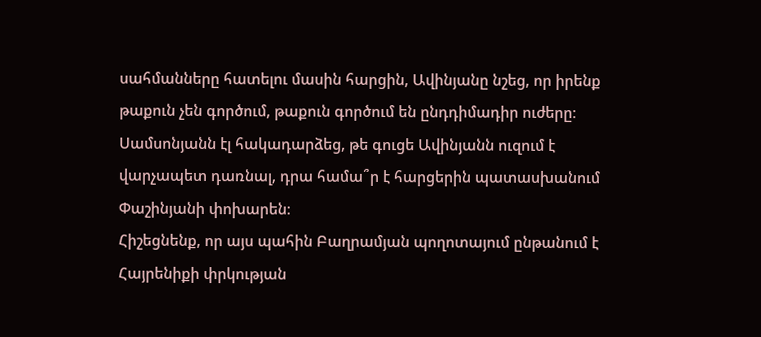սահմանները հատելու մասին հարցին, Ավինյանը նշեց, որ իրենք թաքուն չեն գործում, թաքուն գործում են ընդդիմադիր ուժերը։
Սամսոնյանն էլ հակադարձեց, թե գուցե Ավինյանն ուզում է վարչապետ դառնալ, դրա համա՞ր է հարցերին պատասխանում Փաշինյանի փոխարեն։
Հիշեցնենք, որ այս պահին Բաղրամյան պողոտայում ընթանում է Հայրենիքի փրկության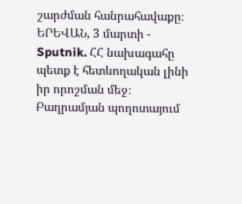շարժման հանրահավաքը։
ԵՐԵՎԱՆ, 3 մարտի - Sputnik. ՀՀ նախագահը պետք է հետևողական լինի իր որոշման մեջ։ Բաղրամյան պողոտայում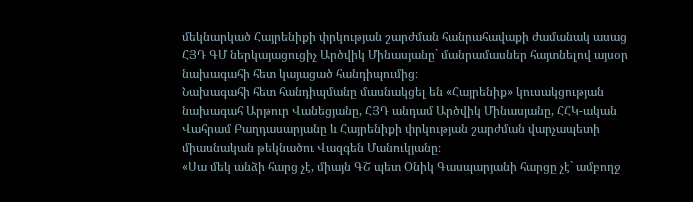մեկնարկած Հայրենիքի փրկության շարժման հանրահավաքի ժամանակ ասաց ՀՅԴ ԳՄ ներկայացուցիչ Արծվիկ Մինասյանը` մանրամասներ հայտնելով այսօր նախագահի հետ կայացած հանդիպումից։
Նախագահի հետ հանդիպմանը մասնակցել են «Հայրենիք» կուսակցության նախագահ Արթուր Վանեցյանը, ՀՅԴ անդամ Արծվիկ Մինասյանը, ՀՀԿ-ական Վահրամ Բաղդասարյանը և Հայրենիքի փրկության շարժման վարչապետի միասնական թեկնածու Վազգեն Մանուկյանը։
«Սա մեկ անձի հարց չէ, միայն ԳՇ պետ Օնիկ Գասպարյանի հարցը չէ` ամբողջ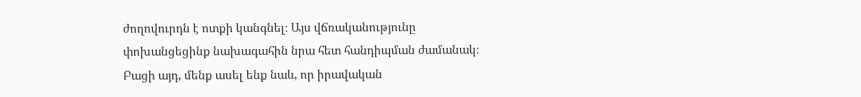ժողովուրդն է ոտքի կանգնել։ Այս վճռականությունը փոխանցեցինք նախագահին նրա հետ հանդիպման ժամանակ։ Բացի այդ, մենք ասել ենք նաև, որ իրավական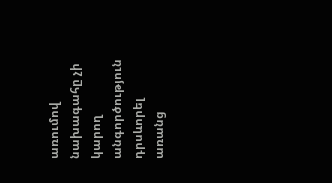առումով նախագահը չի կարող անգործություն դրսևորել առանց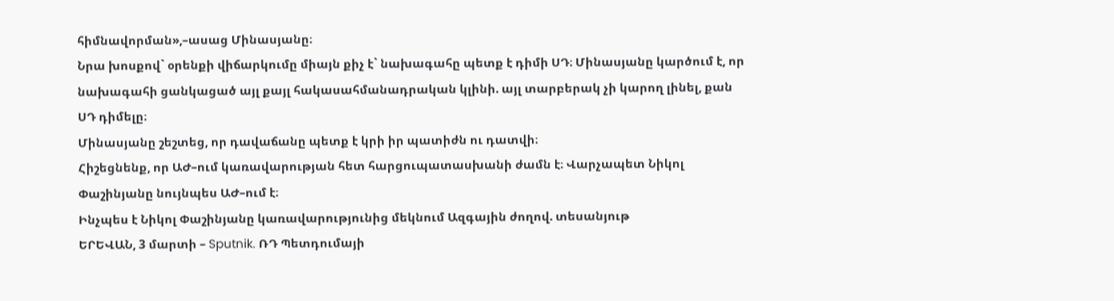հիմնավորման»,–ասաց Մինասյանը։
Նրա խոսքով` օրենքի վիճարկումը միայն քիչ է` նախագահը պետք է դիմի ՍԴ։ Մինասյանը կարծում է, որ նախագահի ցանկացած այլ քայլ հակասահմանադրական կլինի. այլ տարբերակ չի կարող լինել, քան ՍԴ դիմելը։
Մինասյանը շեշտեց, որ դավաճանը պետք է կրի իր պատիժն ու դատվի։
Հիշեցնենք, որ ԱԺ–ում կառավարության հետ հարցուպատասխանի ժամն է։ Վարչապետ Նիկոլ Փաշինյանը նույնպես ԱԺ–ում է։
Ինչպես է Նիկոլ Փաշինյանը կառավարությունից մեկնում Ազգային ժողով. տեսանյութ
ԵՐԵՎԱՆ, 3 մարտի – Sputnik. ՌԴ Պետդումայի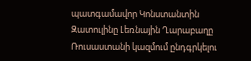պատգամավոր Կոնստանտին Զատուլինը Լեռնային Ղարաբաղը Ռուսաստանի կազմում ընդգրկելու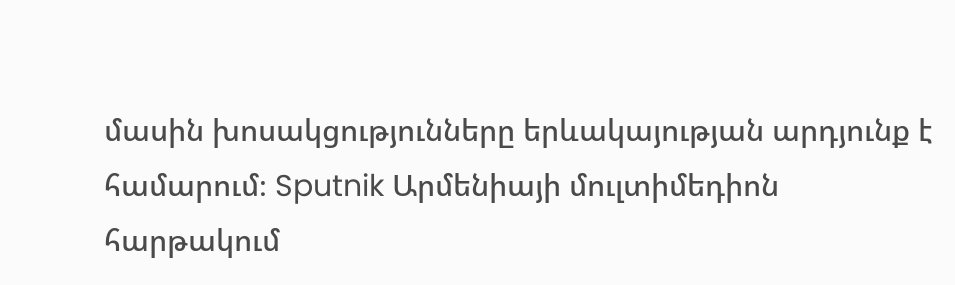մասին խոսակցությունները երևակայության արդյունք է համարում։ Sputnik Արմենիայի մուլտիմեդիոն հարթակում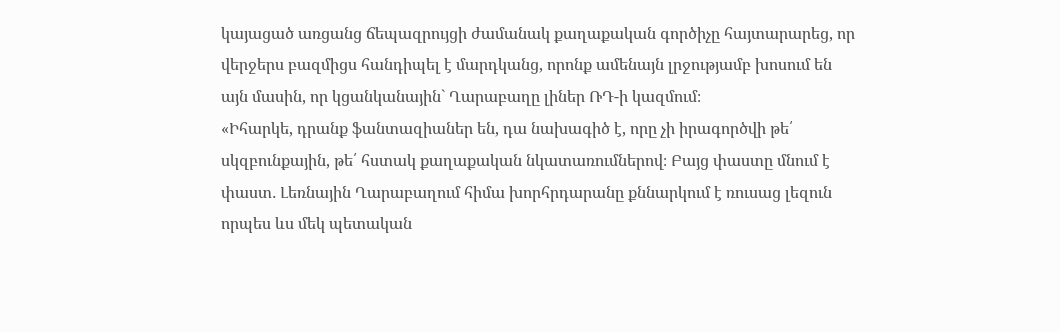կայացած առցանց ճեպազրույցի ժամանակ քաղաքական գործիչը հայտարարեց, որ վերջերս բազմիցս հանդիպել է մարդկանց, որոնք ամենայն լրջությամբ խոսում են այն մասին, որ կցանկանային` Ղարաբաղը լիներ ՌԴ-ի կազմում։
«Իհարկե, դրանք ֆանտազիաներ են, դա նախագիծ է, որը չի իրագործվի թե՛ սկզբունքային, թե՛ հստակ քաղաքական նկատառումներով։ Բայց փաստը մնում է փաստ․ Լեռնային Ղարաբաղում հիմա խորհրդարանը քննարկում է ռուսաց լեզուն որպես ևս մեկ պետական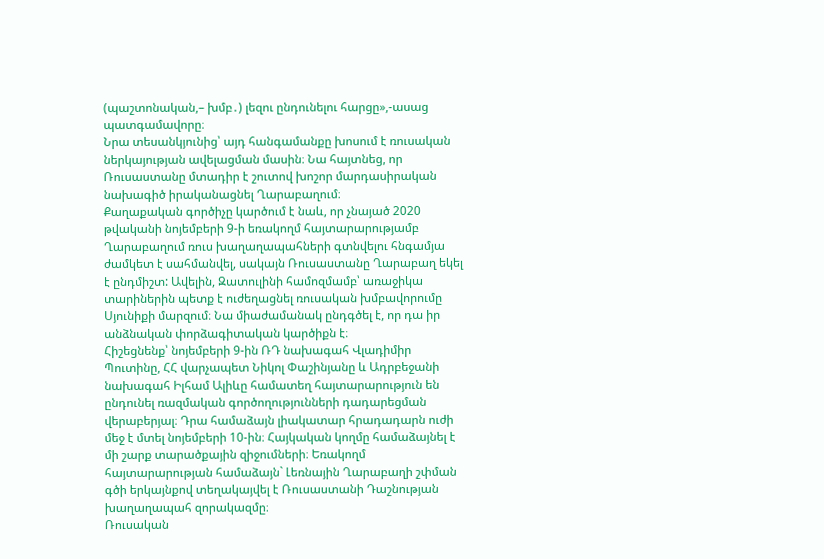(պաշտոնական,– խմբ․) լեզու ընդունելու հարցը»,-ասաց պատգամավորը։
Նրա տեսանկյունից՝ այդ հանգամանքը խոսում է ռուսական ներկայության ավելացման մասին։ Նա հայտնեց, որ Ռուսաստանը մտադիր է շուտով խոշոր մարդասիրական նախագիծ իրականացնել Ղարաբաղում։
Քաղաքական գործիչը կարծում է նաև, որ չնայած 2020 թվականի նոյեմբերի 9-ի եռակողմ հայտարարությամբ Ղարաբաղում ռուս խաղաղապահների գտնվելու հնգամյա ժամկետ է սահմանվել, սակայն Ռուսաստանը Ղարաբաղ եկել է ընդմիշտ: Ավելին, Զատուլինի համոզմամբ՝ առաջիկա տարիներին պետք է ուժեղացնել ռուսական խմբավորումը Սյունիքի մարզում։ Նա միաժամանակ ընդգծել է, որ դա իր անձնական փորձագիտական կարծիքն է։
Հիշեցնենք՝ նոյեմբերի 9-ին ՌԴ նախագահ Վլադիմիր Պուտինը, ՀՀ վարչապետ Նիկոլ Փաշինյանը և Ադրբեջանի նախագահ Իլհամ Ալիևը համատեղ հայտարարություն են ընդունել ռազմական գործողությունների դադարեցման վերաբերյալ։ Դրա համաձայն լիակատար հրադադարն ուժի մեջ է մտել նոյեմբերի 10-ին։ Հայկական կողմը համաձայնել է մի շարք տարածքային զիջումների։ Եռակողմ հայտարարության համաձայն` Լեռնային Ղարաբաղի շփման գծի երկայնքով տեղակայվել է Ռուսաստանի Դաշնության խաղաղապահ զորակազմը։
Ռուսական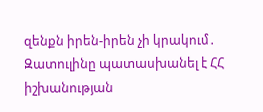զենքն իրեն-իրեն չի կրակում․ Զատուլինը պատասխանել է ՀՀ իշխանության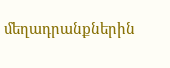մեղադրանքներին